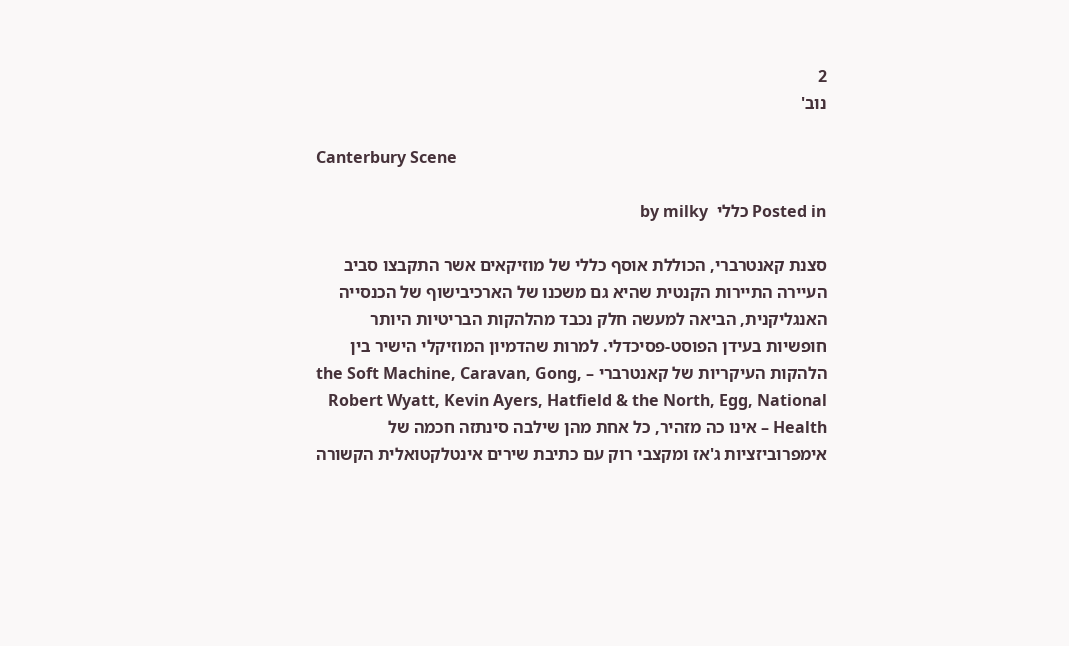2
נוב'

Canterbury Scene

Posted in כללי  by milky

סצנת קאנטרברי, הכוללת אוסף כללי של מוזיקאים אשר התקבצו סביב העיירה התיירות הקנטית שהיא גם משכנו של הארכיבישוף של הכנסייה האנגליקנית, הביאה למעשה חלק נכבד מהלהקות הבריטיות היותר חופשיות בעידן הפוסט-פסיכדלי. למרות שהדמיון המוזיקלי הישיר בין הלהקות העיקריות של קאנטרברי – the Soft Machine, Caravan, Gong, Robert Wyatt, Kevin Ayers, Hatfield & the North, Egg, National Health – אינו כה מזהיר, כל אחת מהן שילבה סינתזה חכמה של אימפרוביזציות ג'אז ומקצבי רוק עם כתיבת שירים אינטלקטואלית הקשורה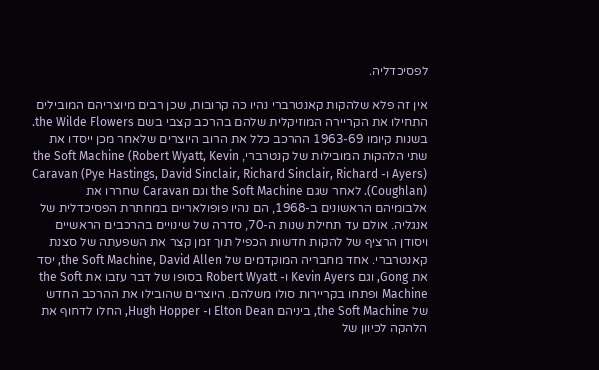לפסיכדליה.

אין זה פלא שלהקות קאנטרברי נהיו כה קרובות, שכן רבים מיוצריהם המובילים התחילו את הקריירה המוזיקלית שלהם בהרכב קצבי בשם the Wilde Flowers. בשנות קיומו 1963-69 ההרכב כלל את הרוב היוצרים שלאחר מכן ייסדו את שתי הלהקות המובילות של קנטרברי, the Soft Machine (Robert Wyatt, Kevin Ayers) ו- Caravan (Pye Hastings, David Sinclair, Richard Sinclair, Richard Coughlan)). לאחר שגם the Soft Machine וגם Caravan שחררו את אלבומיהם הראשונים ב-1968, הם נהיו פופולאריים במחתרת הפסיכדלית של אנגליה. אולם עד תחילת שנות ה-70, סדרה של שינויים בהרכבים הראשיים ויסודן הרציף של להקות חדשות הכפיל תוך זמן קצר את השפעתה של סצנת קאנטרברי. אחד מחבריה המוקדמים של the Soft Machine, David Allen, יסד את Gong, וגם Kevin Ayers ו- Robert Wyatt בסופו של דבר עזבו את the Soft Machine ופתחו בקריירות סולו משלהם. היוצרים שהובילו את ההרכב החדש של the Soft Machine, ביניהם Elton Dean ו- Hugh Hopper, החלו לדחוף את הלהקה לכיוון של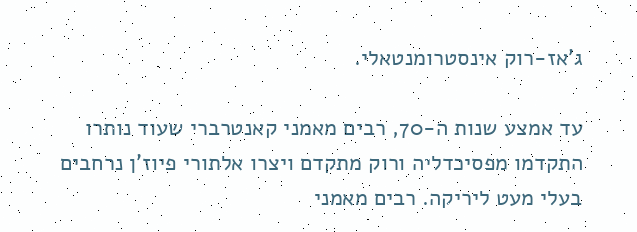ג'אז-רוק אינסטרומנטאלי.

עד אמצע שנות ה-70, רבים מאמני קאנטרברי שעוד נותרו התקדמו מפסיכדליה ורוק מתקדם ויצרו אלתורי פיוז'ן נרחבים בעלי מעט ליריקה. רבים מאמני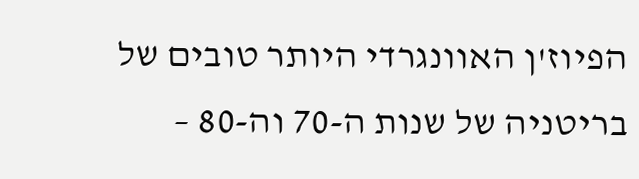הפיוז'ן האוונגרדי היותר טובים של בריטניה של שנות ה-70 וה-80 –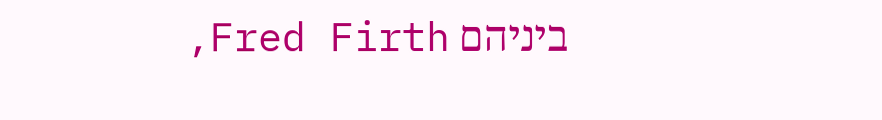ביניהם Fred Firth,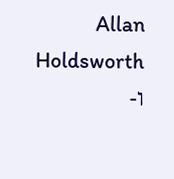Allan Holdsworth ו-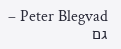Peter Blegvad – גם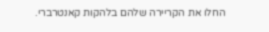החלו את הקריירה שלהם בלהקות קאנטרברי.